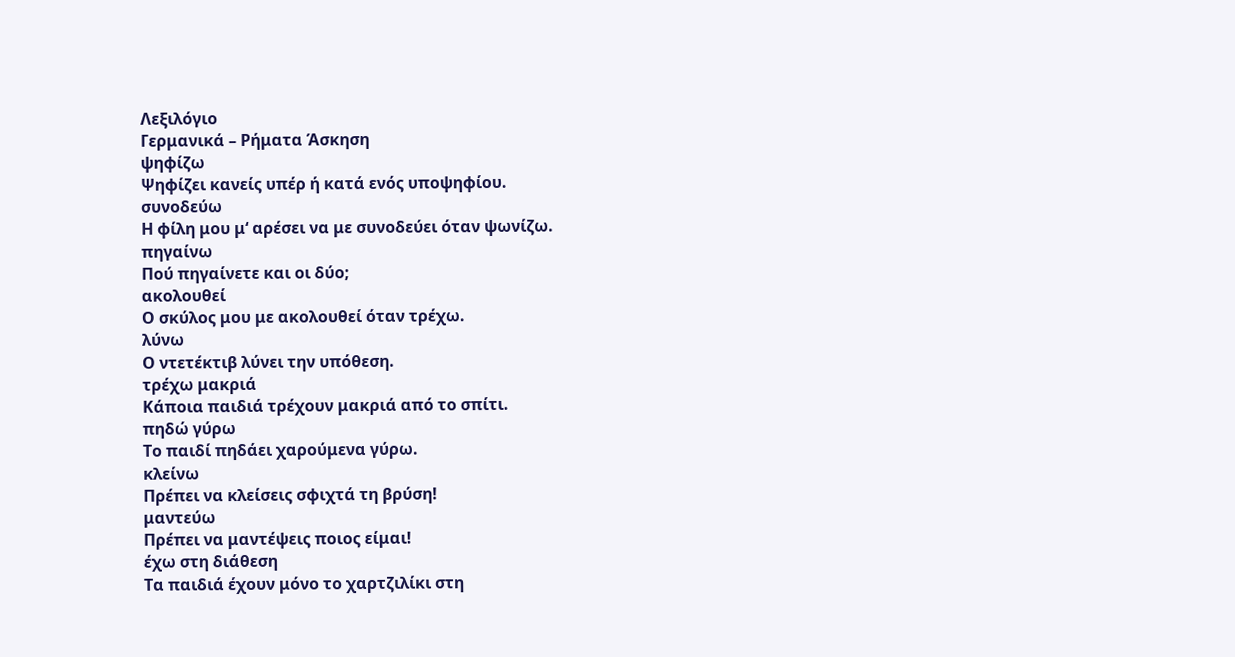Λεξιλόγιο
Γερμανικά – Ρήματα Άσκηση
ψηφίζω
Ψηφίζει κανείς υπέρ ή κατά ενός υποψηφίου.
συνοδεύω
Η φίλη μου μ‘ αρέσει να με συνοδεύει όταν ψωνίζω.
πηγαίνω
Πού πηγαίνετε και οι δύο;
ακολουθεί
Ο σκύλος μου με ακολουθεί όταν τρέχω.
λύνω
Ο ντετέκτιβ λύνει την υπόθεση.
τρέχω μακριά
Κάποια παιδιά τρέχουν μακριά από το σπίτι.
πηδώ γύρω
Το παιδί πηδάει χαρούμενα γύρω.
κλείνω
Πρέπει να κλείσεις σφιχτά τη βρύση!
μαντεύω
Πρέπει να μαντέψεις ποιος είμαι!
έχω στη διάθεση
Τα παιδιά έχουν μόνο το χαρτζιλίκι στη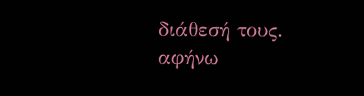διάθεσή τους.
αφήνω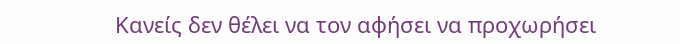Κανείς δεν θέλει να τον αφήσει να προχωρήσει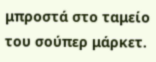μπροστά στο ταμείο του σούπερ μάρκετ.